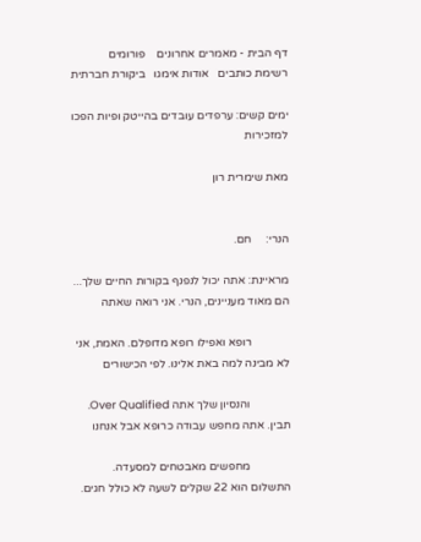דף הבית - מאמרים אחרונים    פורומים    רשימת כותבים   אודות אימגו   ביקורת חברתית

ימים קשים: ערפדים עובדים בהייטק ופיות הפכו למזכירות

מאת שימרית רון


הנרי:     חם.

מראיינת: אתה יכול לנפנף בקורות החיים שלך... הם מאוד מעניינים, הנרי. אני רואה שאתה

             רופא ואפילו רופא מדופלם. האמת, אני לא מבינה למה באת אלינו. לפי הכישורים

              והנסיון שלך אתה Over Qualified. תבין. אתה מחפש עבודה כרופא אבל אנחנו

              מחפשים מאבטחים למסעדה. התשלום הוא 22 שקלים לשעה לא כולל חגים.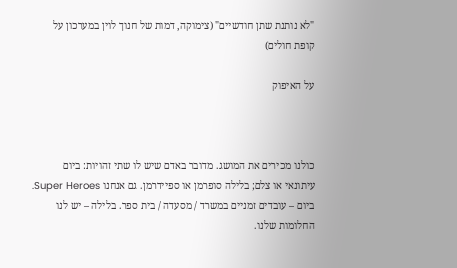"לא נותנת שתן חודשיים" (צימוקה, דמות של חנוך לוין במערכון על קופת חולים)

על האיפוק



כולנו מכירים את המושג. מדובר באדם שיש לו שתי זהויות: ביום עיתונאי או צלם; בלילה סופרמן או ספיידרמן. גם אנחנו Super Heroes. ביום – עובדים זמניים במשרד / מסעדה / בית ספר. בלילה – יש לנו החלומות שלנו.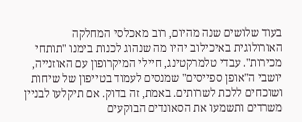בעוד שלושים שנה מהיום, רוב מאכלסי המחלקה האורולוגית באיכילוב יהיו מה שנהוג לכנות בימנו "תותחי מכירות". עבדי טלמרקטינג, חיילי המיקרופון עם האוזנייה, יושבי ה"אופן ספייסים" שמנסים לעמוד בטייפון של שיחות ושוכחים ללכת לשרותים. באמת, זה בדוק. אם תיקלעו לבניין משרדים ותשמעו את הסאונדים הבוקעים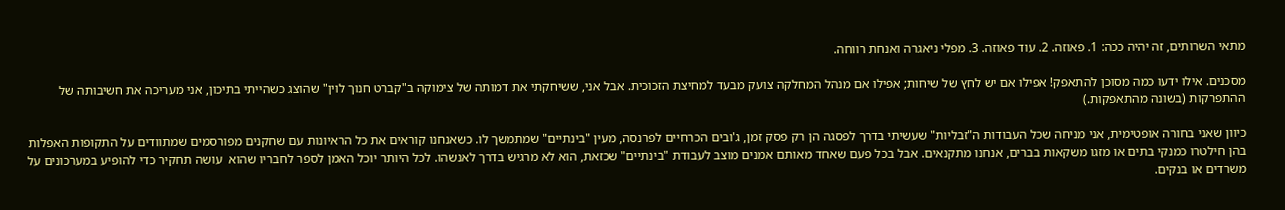מתאי השרותים, זה יהיה ככה: 1. פאוזה. 2. עוד פאוזה. 3. מפלי ניאגרה ואנחת רווחה.

מסכנים. אילו ידעו כמה מסוכן להתאפק! אפילו אם יש לחץ של שיחות; אפילו אם מנהל המחלקה צועק מבעד למחיצת הזכוכית. אבל אני, ששיחקתי את דמותה של צימוקה ב"קברט חנוך לוין" שהוצג כשהייתי בתיכון, אני מעריכה את חשיבותה של ההתפרקות (בשונה מהתאפקות.)

כיוון שאני בחורה אופטימית, אני מניחה שכל העבודות ה"זבליות" שעשיתי בדרך לפסגה הן רק פסק זמן, ג'ובים הכרחיים לפרנסה, מעין "בינתיים" שמתמשך לו. כשאנחנו קוראים את כל הראיונות עם שחקנים מפורסמים שמתוודים על התקופות האפלות בהן חילטרו כמנקי בתים או מזגו משקאות בברים, אנחנו מתקנאים. אבל בכל פעם שאחד מאותם אמנים מוצב לעבודת "בינתיים" שכזאת, הוא לא מרגיש בדרך לאנשהו. לכל היותר יוכל האמן לספר לחבריו שהוא  עושה תחקיר כדי להופיע במערכונים על משרדים או בנקים.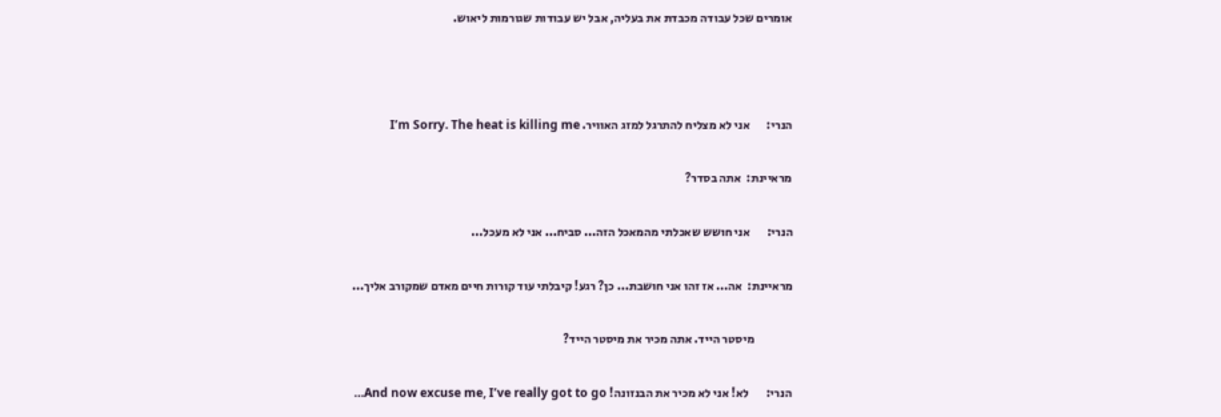אומרים שכל עבודה מכבדת את בעליה, אבל יש עבודות שגורמות ליאוש.



הנרי:       אני לא מצליח להתרגל למזג האוויר. I’m Sorry. The heat is killing me

מראיינת:  אתה בסדר?

הנרי:       אני חושש שאכלתי מהמאכל הזה... סביח... אני לא מעכל...

מראיינת:  אה... אז זהו אני חושבת... כן? רגע! קיבלתי עוד קורות חיים מאדם שמקורב אליך...

                מיסטר הייד. אתה מכיר את מיסטר הייד?

הנרי:       לא! אני לא מכיר את הבנזונה! And now excuse me, I’ve really got to go…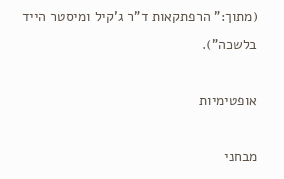(מתוך:" הרפתקאות ד"ר ג'קיל ומיסטר הייד בלשכה").

אופטימיות

מבחני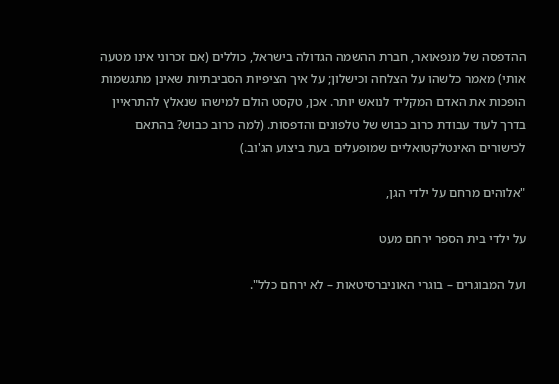ההדפסה של מנפאואר, חברת ההשמה הגדולה בישראל, כוללים (אם זכרוני אינו מטעה אותי) מאמר כלשהו על הצלחה וכישלון; על איך הציפיות הסביבתיות שאינן מתגשמות הופכות את האדם המקליד לנואש יותר. אכן, טקסט הולם למישהו שנאלץ להתראיין בדרך לעוד עבודת כרוב כבוש של טלפונים והדפסות. (למה כרוב כבוש? בהתאם לכישורים האינטלקטואליים שמופעלים בעת ביצוע הג'וב.)

"אלוהים מרחם על ילדי הגן,

על ילדי בית הספר ירחם מעט

ועל המבוגרים – בוגרי האוניברסיטאות – לא ירחם כלל".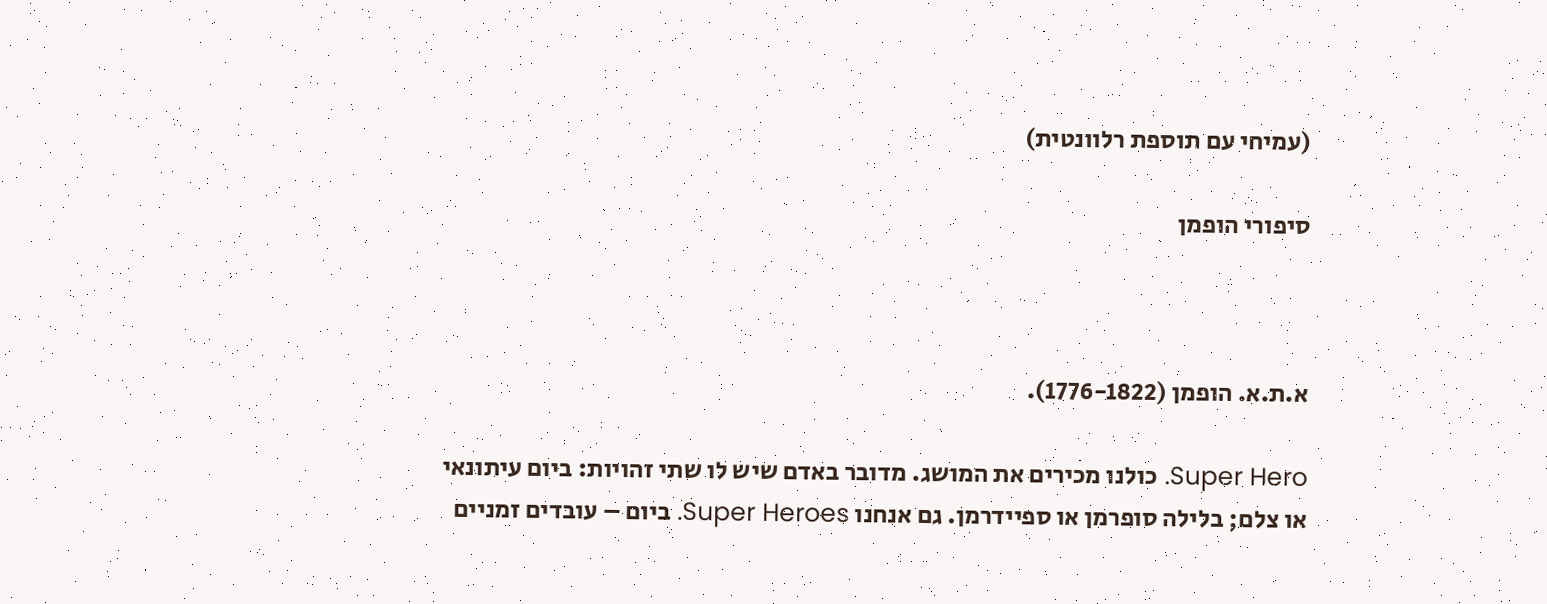(עמיחי עם תוספת רלוונטית)

סיפורי הופמן



א.ת.א. הופמן (1776-1822).

Super Hero. כולנו מכירים את המושג. מדובר באדם שיש לו שתי זהויות: ביום עיתונאי או צלם; בלילה סופרמן או ספיידרמן. גם אנחנו Super Heroes. ביום – עובדים זמניים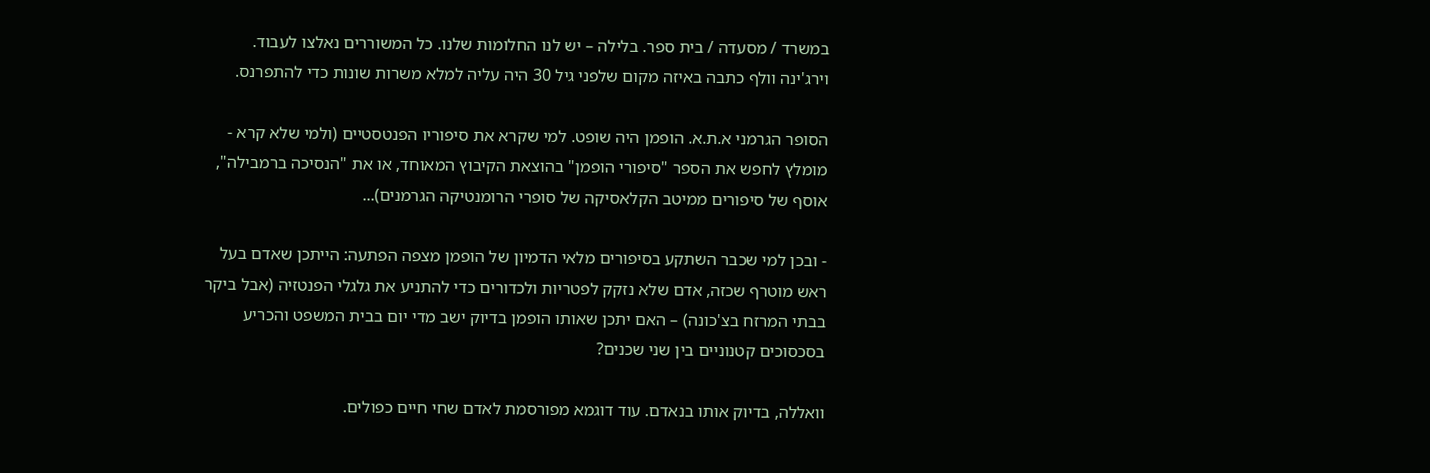במשרד / מסעדה / בית ספר. בלילה – יש לנו החלומות שלנו. כל המשוררים נאלצו לעבוד. וירג'ינה וולף כתבה באיזה מקום שלפני גיל 30 היה עליה למלא משרות שונות כדי להתפרנס.

הסופר הגרמני א.ת.א. הופמן היה שופט. למי שקרא את סיפוריו הפנטסטיים (ולמי שלא קרא -  מומלץ לחפש את הספר "סיפורי הופמן" בהוצאת הקיבוץ המאוחד, או את "הנסיכה ברמבילה", אוסף של סיפורים ממיטב הקלאסיקה של סופרי הרומנטיקה הגרמנים)...

- ובכן למי שכבר השתקע בסיפורים מלאי הדמיון של הופמן מצפה הפתעה: הייתכן שאדם בעל ראש מוטרף שכזה, אדם שלא נזקק לפטריות ולכדורים כדי להתניע את גלגלי הפנטזיה (אבל ביקר בבתי המרזח בצ'כונה) – האם יתכן שאותו הופמן בדיוק ישב מדי יום בבית המשפט והכריע בסכסוכים קטנוניים בין שני שכנים?

וואללה, בדיוק אותו בנאדם. עוד דוגמא מפורסמת לאדם שחי חיים כפולים.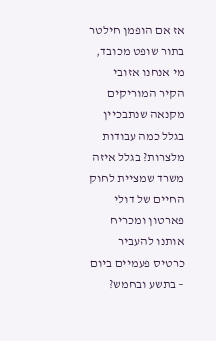אז אם הופמן חילטר בתור שופט מכובד, מי אנחנו אזובי הקיר המוריקים מקנאה שנתבכיין בגלל כמה עבודות מלצרות? בגלל איזה משרד שמציית לחוק החיים של דולי פארטון ומכריח אותנו להעביר כרטיס פעמיים ביום – בתשע ובחמש?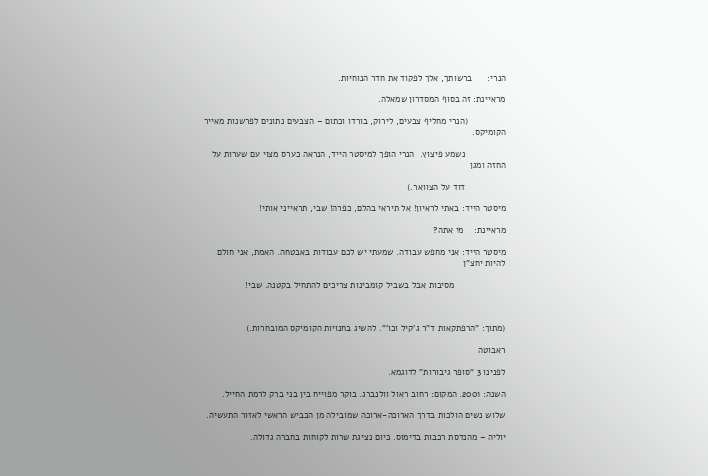הנרי:      ברשותך, אלך לפקוד את חדר הנוחיות.

מראיינת: זה בסוף המסדרון שמאלה.

               (הנרי מחליף צבעים, לירוק, בורדו וכתום – הצבעים נתונים לפרשנות מאייר הקומיקס.

                נשמע פיצוץ.  הנרי הופך למיסטר הייד, הנראה כערס מצוי עם שערות על החזה ומגן

                דוד על הצוואר.)

מיסטר הייד: באתי לראיון! אל תיראי בהלם, כפרה! שבי, תראייני אותי!

מראיינת:    מי אתה?

מיסטר הייד: אני מחפש עבודה. שמעתי יש לכם עבודות באבטחה. האמת, אני חולם להיות יחצ"ן

                    מסיבות אבל בשביל קומבינות צריכים להתחיל בקטנה. שבי!



(מתוך: "הרפתקאות ד"ר ג'קיל וכו'". להשיג בחנויות הקומיקס המובחרות.)

ראבוטה

לפנינו 3 "סופר גיבורות" לדוגמא.

השנה: 2001. המקום: רחוב ראול וולנברג. בוקר מפוייח בין בני ברק לרמת החייל.

שלוש נשים הולכות בדרך הארוכה-ארוכה שמובילה מן הכביש הראשי לאזור התעשיה.

יוליה – מהנדסת רכבות בדימוס. כיום נציגת שרות לקוחות בחברה גדולה.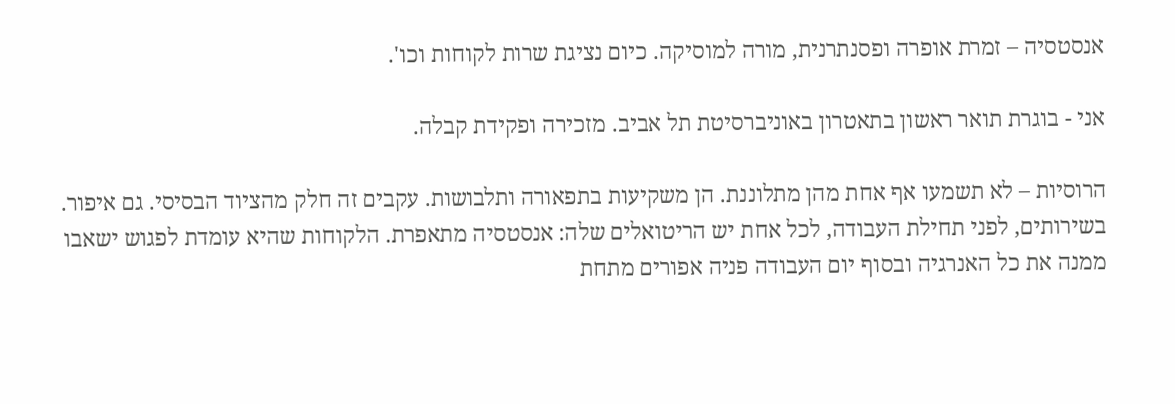אנסטסיה – זמרת אופרה ופסנתרנית, מורה למוסיקה. כיום נציגת שרות לקוחות וכו'.

אני - בוגרת תואר ראשון בתאטרון באוניברסיטת תל אביב. מזכירה ופקידת קבלה.

הרוסיות – לא תשמעו אף אחת מהן מתלוננת. הן משקיעות בתפאורה ותלבושות. עקבים זה חלק מהציוד הבסיסי. גם איפור. בשירותים, לפני תחילת העבודה, לכל אחת יש הריטואלים שלה: אנסטסיה מתאפרת. הלקוחות שהיא עומדת לפגוש ישאבו ממנה את כל האנרגיה ובסוף יום העבודה פניה אפורים מתחת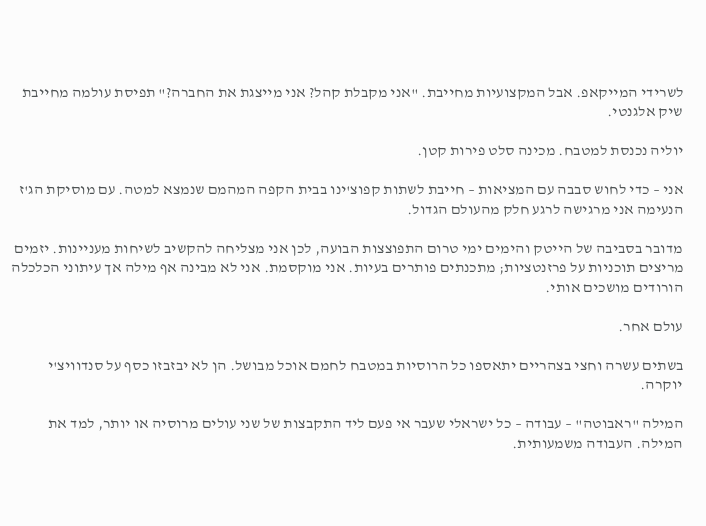לשרידי המייקאפ. אבל המקצועיות מחייבת. "אני מקבלת קהל? אני מייצגת את החברה?" תפיסת עולמה מחייבת שיק אלגנטי.

יוליה נכנסת למטבח. מכינה סלט פירות קטן.

אני – כדי לחוש סבבה עם המציאות – חייבת לשתות קפוצ'ינו בבית הקפה המהמם שנמצא למטה. עם מוסיקת הג'ז הנעימה אני מרגישה לרגע חלק מהעולם הגדול.

מדובר בסביבה של הייטק והימים ימי טרום התפוצצות הבועה, לכן אני מצליחה להקשיב לשיחות מעניינות. יזמים מריצים תוכניות על פרזנטציות; מתכנתים פותרים בעיות. אני מוקסמת. אני לא מבינה אף מילה אך עיתוני הכלכלה הורודים מושכים אותי.

עולם אחר.

בשתים עשרה וחצי בצהריים יתאספו כל הרוסיות במטבח לחמם אוכל מבושל. הן לא יבזבזו כסף על סנדוויצ'י יוקרה.

המילה "ראבוטה" – עבודה – כל ישראלי שעבר אי פעם ליד התקבצות של שני עולים מרוסיה או יותר, למד את המילה. העבודה משמעותית.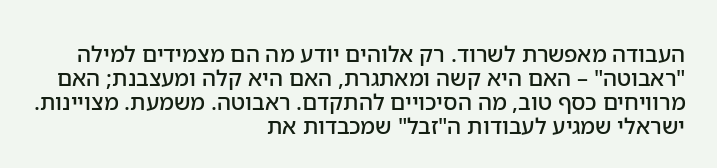העבודה מאפשרת לשרוד. רק אלוהים יודע מה הם מצמידים למילה "ראבוטה" – האם היא קשה ומאתגרת, האם היא קלה ומעצבנת; האם מרוויחים כסף טוב, מה הסיכויים להתקדם. ראבוטה. משמעת. מצויינות. ישראלי שמגיע לעבודות ה"זבל" שמכבדות את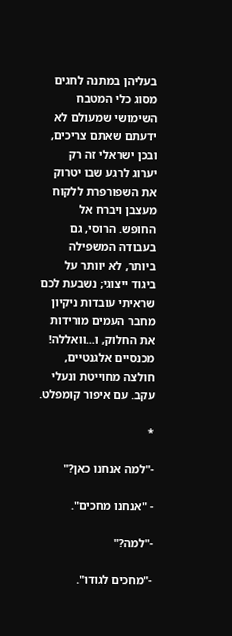בעליהן במתנה לחגים מסוג כלי המטבח השימושי שמעולם לא ידעתם שאתם צריכים, ובכן ישראלי זה רק יערוג לרגע שבו יטרוק את השפורפרת ללקוח מעצבן ויברח אל החופש. הרוסי, גם בעבודה המשפילה ביותר, לא יוותר על ביגוד ייצוגי; נשבעת לכם שראיתי עובדות ניקיון מחבר העמים מורידות את החלוק, ו...וואללה! מכנסיים אלגנטיים, חולצה מחוייטת ונעלי עקב. עם איפור קומפלט.

*

-"למה אנחנו כאן?"

- "אנחנו מחכים".

-"למה?"

-"מחכים לגודו".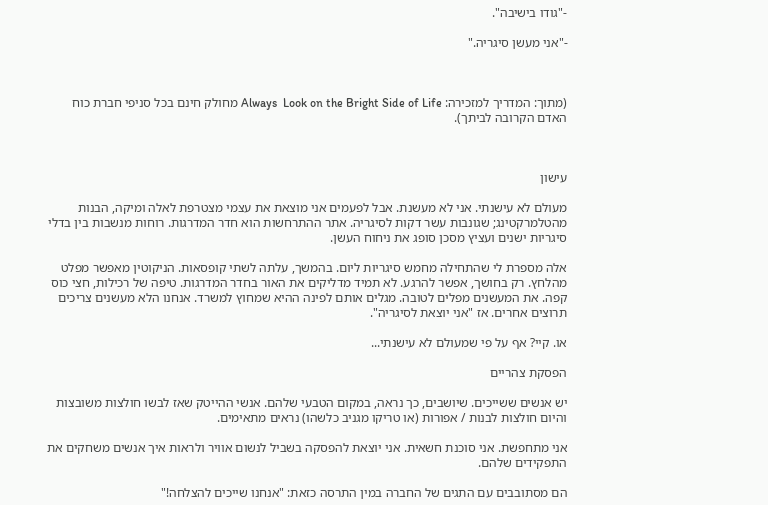-"גודו בישיבה".

-"אני מעשן סיגריה."



(מתוך: המדריך למזכירה: Always  Look on the Bright Side of Life מחולק חינם בכל סניפי חברת כוח האדם הקרובה לביתך).



עישון

מעולם לא עישנתי. אני לא מעשנת. אבל לפעמים אני מוצאת את עצמי מצטרפת לאלה ומיקה, הבנות מהטלמרקטינג; שגונבות עשר דקות לסיגריה. אתר ההתרחשות הוא חדר המדרגות. רוחות מנשבות בין בדלי סיגריות ישנים ועציץ מסכן סופג את ניחוח העשן.

אלה מספרת לי שהתחילה מחמש סיגריות ליום. בהמשך, עלתה לשתי קופסאות. הניקוטין מאפשר מפלט מהלחץ. רק בחושך, אפשר להרגע. לא תמיד מדליקים את האור בחדר המדרגות. טיפה של רכילות, חצי כוס קפה. את המעשנים מפלים לטובה. מגלים אותם לפינה ההיא שמחוץ למשרד. אנחנו הלא מעשנים צריכים תרוצים אחרים. אז "אני יוצאת לסיגריה".

או. קיי? אף על פי שמעולם לא עישנתי...

הפסקת צהריים

יש אנשים ששייכים. שיושבים, כך נראה, במקום הטבעי שלהם. אנשי ההייטק שאז לבשו חולצות משובצות והיום חולצות לבנות / אפורות (או טריקו מגניב כלשהו) נראים מתאימים.

אני מתחפשת. אני סוכנת חשאית. אני יוצאת להפסקה בשביל לנשום אוויר ולראות איך אנשים משחקים את התפקידים שלהם.

הם מסתובבים עם התגים של החברה במין התרסה כזאת: "אנחנו שייכים להצלחה!"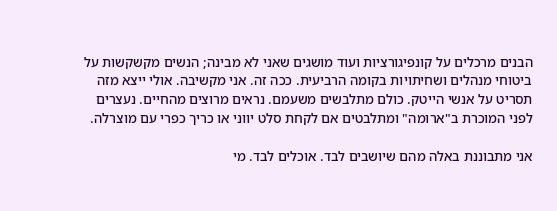הבנים מרכלים על קונפיגורציות ועוד מושגים שאני לא מבינה; הנשים מקשקשות על ביטוחי מנהלים ושחיתויות בקומה הרביעית. ככה זה. אני מקשיבה. אולי ייצא מזה תסריט על אנשי הייטק. כולם מתלבשים משעמם. נראים מרוצים מהחיים. נעצרים לפני המוכרת ב"ארומה" ומתלבטים אם לקחת סלט יווני או כריך כפרי עם מוצרלה.

אני מתבוננת באלה מהם שיושבים לבד. אוכלים לבד. מי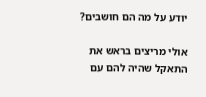יודע על מה הם חושבים?

אולי מריצים בראש את התאקל שהיה להם עם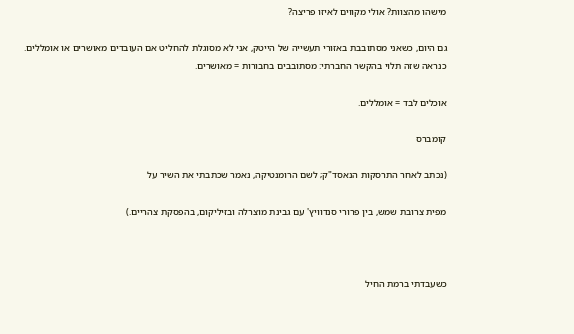מישהו מהצוות? אולי מקווים לאיזו פריצה?

גם היום, כשאני מסתובבת באזורי תעשייה של הייטק, אני לא מסוגלת להחליט אם העובדים מאושרים או אומללים. כנראה שזה תלוי בהקשר החברתי: מסתובבים בחבורות = מאושרים.

אוכלים לבד = אומללים.

קומברס

(נכתב לאחר התרסקות הנאסד"ק; לשם הרומנטיקה, נאמר שכתבתי את השיר על

מפית צרובת שמש, בין פרורי סנדוויץ' עם גבינת מוצרלה ובזיליקום, בהפסקת צהריים.)



כשעבדתי ברמת החיל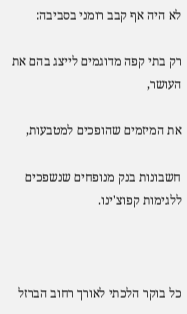לא היה אף קבב רומני בסביבה:

רק בתי קפה מדוגמים לייצג בהם את העושר,

את המיזמים שהופכים למטבעות,

חשבונות בנק מנופחים שנשפכים ללגימות קפוצ'ינו.



כל בוקר הלכתי לאורך רחוב הברזל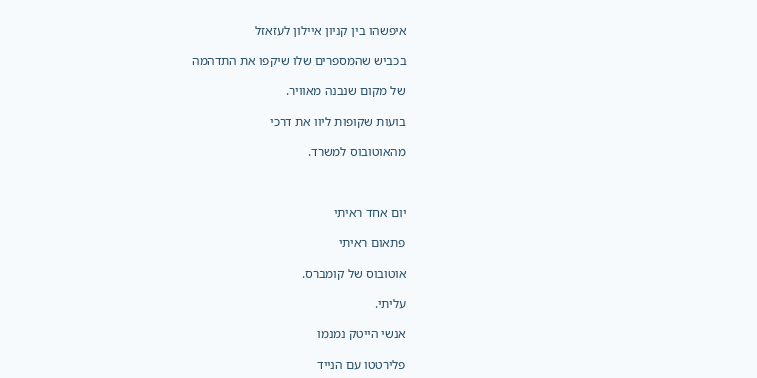איפשהו בין קניון איילון לעזאזל

בכביש שהמספרים שלו שיקפו את התדהמה

של מקום שנבנה מאוויר.

בועות שקופות ליוו את דרכי

מהאוטובוס למשרד.



יום אחד ראיתי

פתאום ראיתי

אוטובוס של קומברס.

עליתי.

אנשי הייטק נמנמו

פלירטטו עם הנייד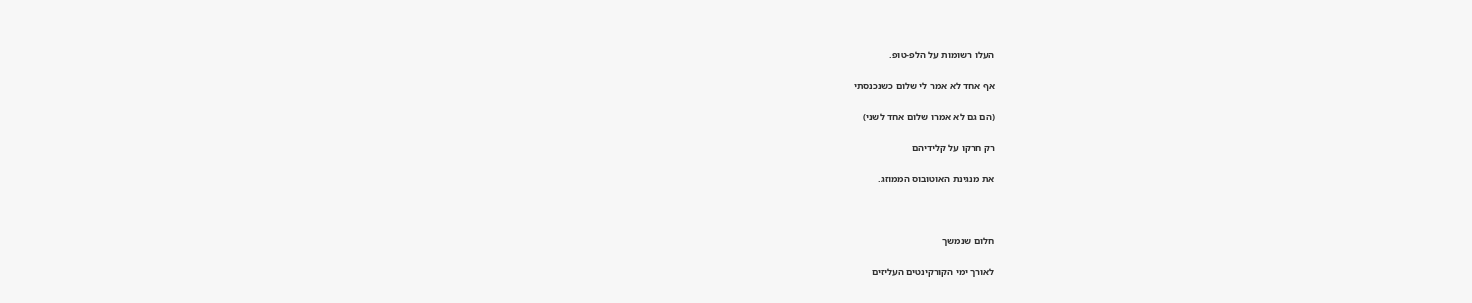העלו רשומות על הלפ-טופ.

אף אחד לא אמר לי שלום כשנכנסתי

(הם גם לא אמרו שלום אחד לשני)

רק חרקו על קלידיהם

את מנגינת האוטובוס הממוזג.



חלום שנמשך

לאורך ימי הקורקינטים העליזים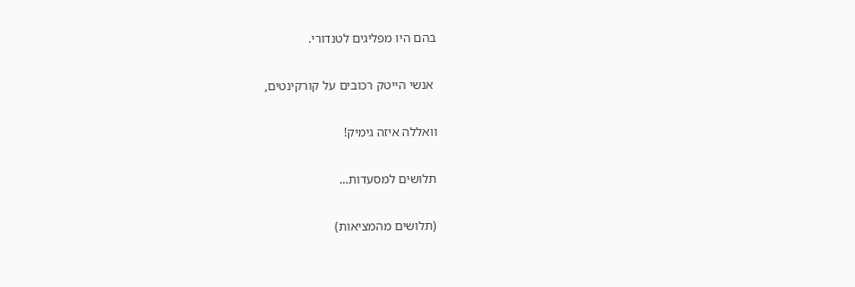בהם היו מפליגים לטנדורי.

 אנשי הייטק רכובים על קורקינטים,

וואללה איזה גימיק!

תלושים למסעדות...

(תלושים מהמציאות)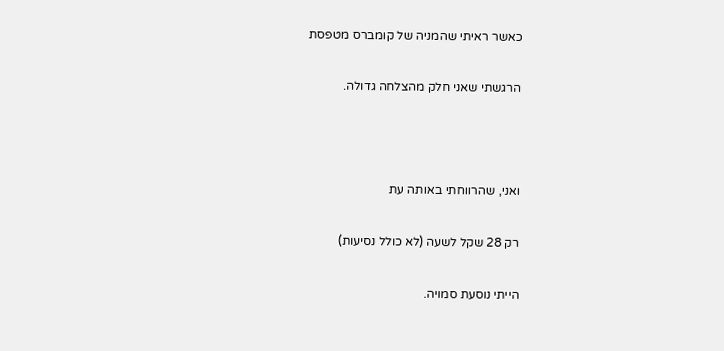כאשר ראיתי שהמניה של קומברס מטפסת

הרגשתי שאני חלק מהצלחה גדולה.



ואני, שהרווחתי באותה עת

רק 28 שקל לשעה (לא כולל נסיעות)

הייתי נוסעת סמויה.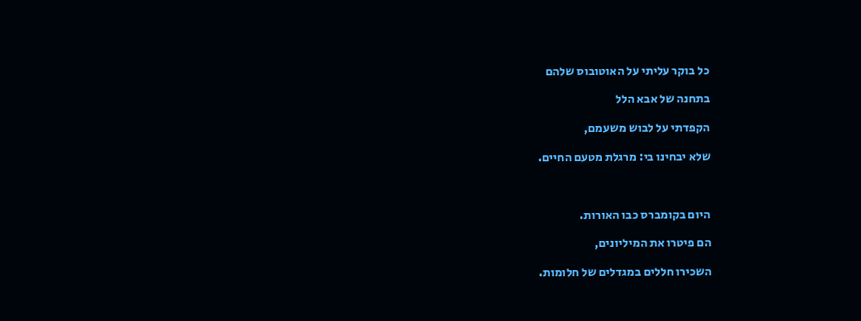כל בוקר עליתי על האוטובוס שלהם

בתחנה של אבא הלל

הקפדתי על לבוש משעמם,

שלא יבחינו בי: מרגלת מטעם החיים.



היום בקומברס כבו האורות.

הם פיטרו את המיליונים,

השכירו חללים במגדלים של חלומות.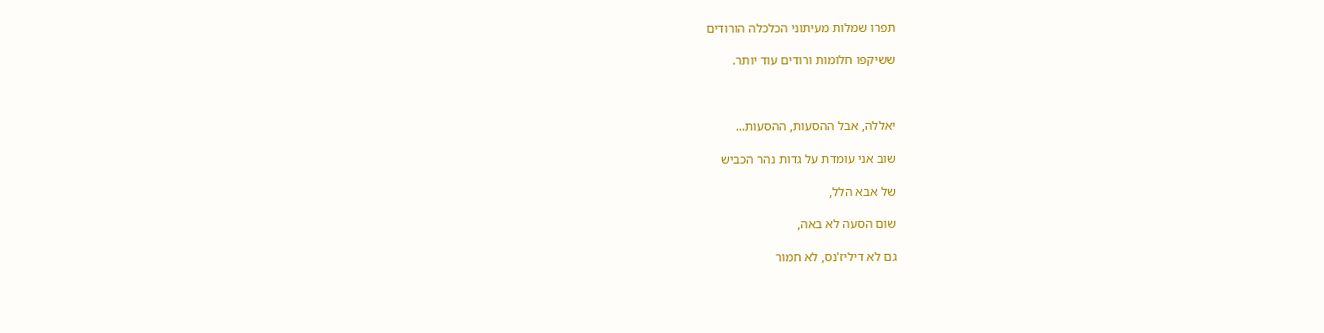תפרו שמלות מעיתוני הכלכלה הורודים

ששיקפו חלומות ורודים עוד יותר.



יאללה, אבל ההסעות, ההסעות...

שוב אני עומדת על גדות נהר הכביש

של אבא הלל,

שום הסעה לא באה,

גם לא דיליז'נס, לא חמור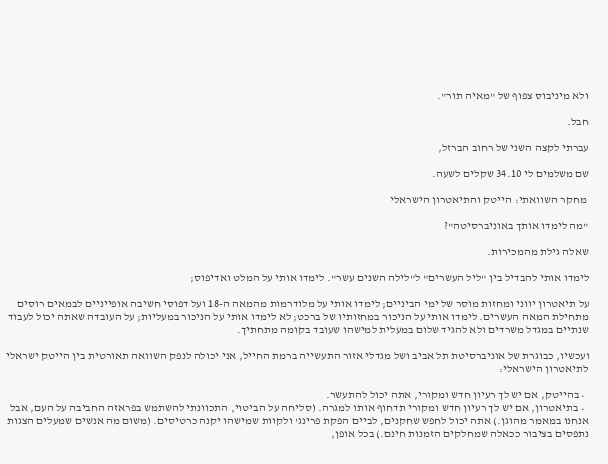ולא מיניבוס צפוף של "מאיה תור".

חבל.

עברתי לקצה השני של רחוב הברזל,

שם משלמים לי 34.10 שקלים לשעה.

 מחקר השוואתי: הייטק והתיאטרון הישראלי

"מה לימדו אותך באוניברסיטה"?

שאלה גילת מהמכירות.

לימדו אותי להבדיל בין "ליל העשרים" ל"לילה השנים עשר". לימדו אותי על המלט ואדיפוס;

על תיאטרון יווני ומחזות מוסר של ימי הביניים; לימדו אותי על מלודרמות מהמאה ה-18 ועל דפוסי חשיבה אופייניים לבמאים רוסים מתחילת המאה העשרים. לימדו אותי על הניכור במחזותיו של ברכט; לא לימדו אותי על הניכור במעליות; על העובדה שאתה יכול לעבוד שנתיים במגדל משרדים ולא להגיד שלום במעלית למישהו שעובד בקומה מתחתיך.

ועכשיו, כבוגרת של אוניברסיטת תל אביב ושל מגדלי אזור התעשייה ברמת החייל, אני יכולה לנפק השוואה תאורטית בין הייטק ישראלי לתיאטרון הישראלי:

  • בהייטק, אם יש לך רעיון חדש ומקורי, אתה יכול להתעשר.
  • בתיאטרון, אם יש לך רעיון חדש ומקורי תדחוף אותו למגרה. (סליחה על הביטוי, התכוונתי להשתמש בפראזה החביבה על העם, אבל אנחנו במאמר מהוגן.) אתה יכול לחפש שחקנים, לביים הפקת פרינג' ולקוות שמישהו יקנה כרטיסים. (משום מה אנשים שמעלים הצגות נתפסים בציבור ככאלה שמחלקים הזמנות חינם.) בכל אופן,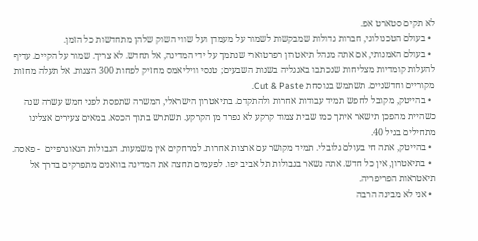לא תקים סטארט אפ.
  • בעולם הטכנולוגי, חברות גדולות שמבקשות לשמור על מעמדן ועל שווי השוק שלהן מתחדשות כל הזמן.
  • בעולם האמנותי, אם אתה מנהל תיאטרון רפרטוארי שנתמך על ידי המדינה, אל תחדש. לא צריך. שמור על הקיים. עדיף להעלות קומדיות מצליחות שנכתבו באנגליה בשנות השבעים; טנסי וויליאמס מחזיק לפחות 300 הצגות. אל תעלה מחזות מקוריים וחדשניים. תשתמש בנוסחת Cut & Paste.
  • בהייטק, מקובל לחפש תמיד עבודות אחרות ולהתקדם. בתיאטרון הישראלי, המשרה שתפסת לפני חמש עשרה שנה כשהיית מהפכן תישאר איתך כמו שבית צמוד קרקע לא נפרד מן הקרקע. תשתרש בתוך הכסא. במאים צעירים אצלינו מתחילים בגיל 40.
  • בהייטק, אתה חי בעולם גלובלי. תמיד מקושר עם ארצות אחרות. למרחקים אין משמעות. הגבולות הגאוגרפיים  - פאסה.
  • בתיאטרון, אין כל חדש. אתה נשאר בגבולות תל אביב יפו. לפעמים תחצה את המדינה בוואנים מתפרקים בדרך אל תיאטראות הפריפריה.
  • אני לא מבינה הרבה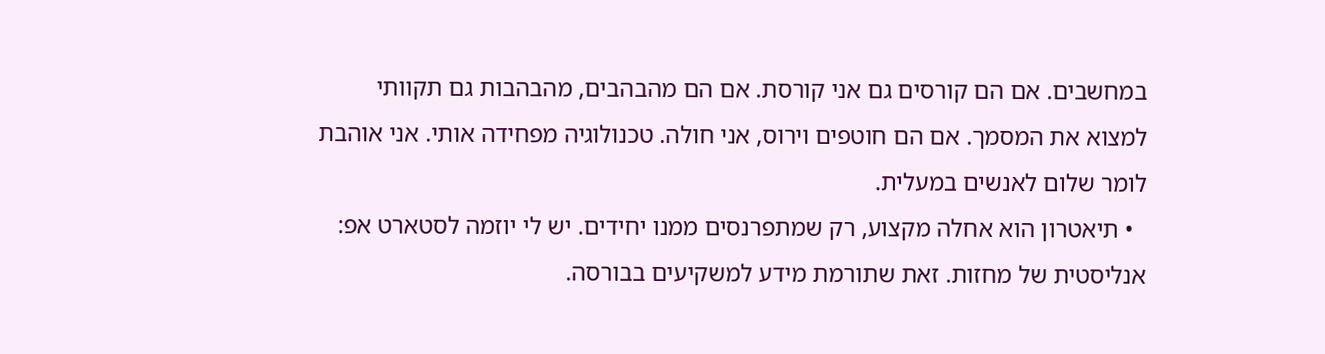במחשבים. אם הם קורסים גם אני קורסת. אם הם מהבהבים, מהבהבות גם תקוותי למצוא את המסמך. אם הם חוטפים וירוס, אני חולה. טכנולוגיה מפחידה אותי. אני אוהבת לומר שלום לאנשים במעלית.
  • תיאטרון הוא אחלה מקצוע, רק שמתפרנסים ממנו יחידים. יש לי יוזמה לסטארט אפ: אנליסטית של מחזות. זאת שתורמת מידע למשקיעים בבורסה.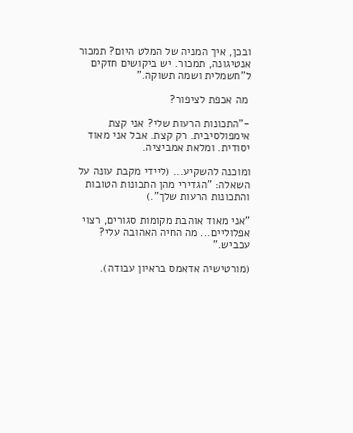ובכן, איך המניה של המלט היום? תמכור אנטיגונה, תמכור. יש ביקושים חזקים ל"חשמלית ושמה תשוקה."

 מה אכפת לציפור?

-"התכונות הרעות שלי? אני קצת אימפולסיבית. רק קצת. אבל אני מאוד יסודית. ומלאת אמביציה.

ומוכנה להשקיע... (ליידי מקבת עונה על השאלה: "הגדירי מהן התכונות הטובות והתכונות הרעות שלך".)

"אני מאוד אוהבת מקומות סגורים, רצוי אפלוליים... מה החיה האהובה עלי? עכביש."

(מורטישיה אדאמס בראיון עבודה).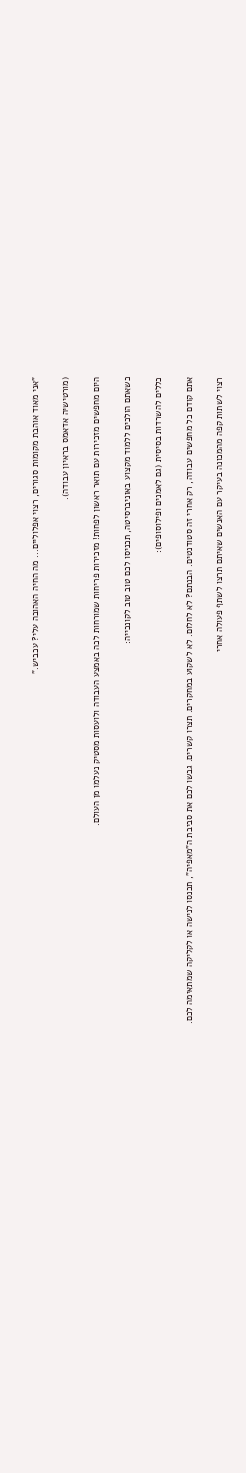"אני מאוד אוהבת מקומות סגורים, רצוי אפלוליים... מה החיה האהובה עלי? עכביש."

(מורטישיה אדאמס בראיון עבודה).

היום מחפשים מזכירות עם תואר ראשון לפחות! מזכירות פריחות שמורחות לכה באמצע העבודה ולועסות מסטיק נעלמו מן העולם.

כשאתם הולכים ללמוד מקצוע באוניברסיטה, תכניסו לכם טוב טוב לקונכייה:

כללים להשרדות בסיסית (גם לאמנים ופילוסופים):

אתם קודם כל מחפשים עבודה, רק אחרי זה סטודנטים. הבנתם? לא לחלום. לא לשקוע במחקרים. תצרו קשרים. גבשו לכם את סביבת ה"מאפיה", תכנסו לנישה או לקליקה שמתאימה לכם.

רצוי לשתות קפה מהמכונה בעיקר עם האנשים שאיתם תרצו לשתף פעולה אחרי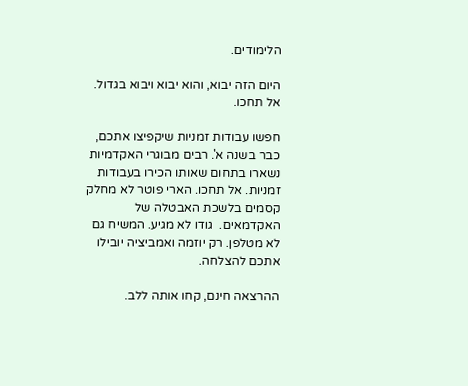הלימודים.

היום הזה יבוא, והוא יבוא ויבוא בגדול. אל תחכו.

חפשו עבודות זמניות שיקפיצו אתכם, כבר בשנה א'. רבים מבוגרי האקדמיות נשארו בתחום שאותו הכירו בעבודות זמניות. אל תחכו. הארי פוטר לא מחלק קסמים בלשכת האבטלה של האקדמאים.  גודו לא מגיע. המשיח גם לא מטלפן. רק יוזמה ואמביציה יובילו אתכם להצלחה.

ההרצאה חינם, קחו אותה ללב.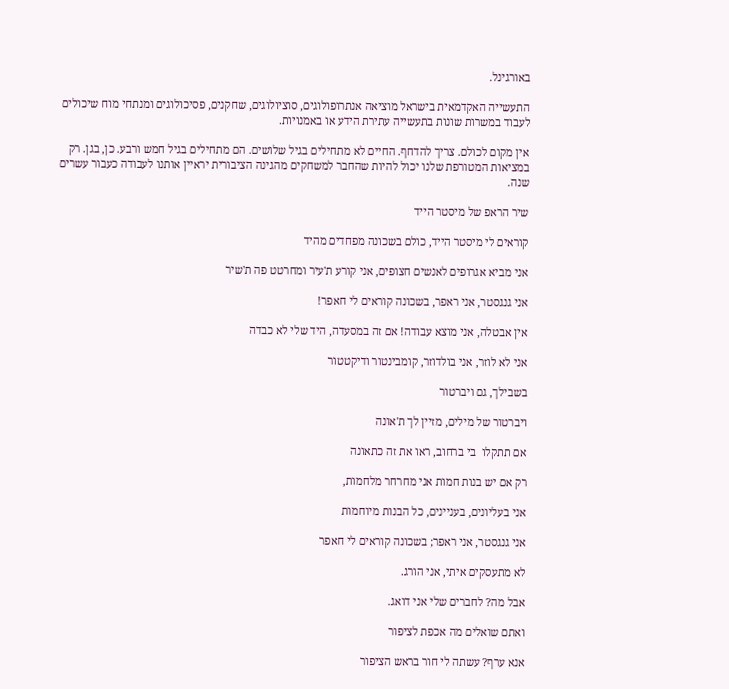באורגינל.

התעשייה האקדמאית בישראל מוציאה אנתרופולוגים, סוציולוגים, שחקנים, פסיכולוגים ומנתחי מוח שיכולים לעבוד במשרות שונות בתעשייה עתירת הידע או באמנויות.

אין מקום לכולם. צריך להדחף. החיים לא מתחילים בגיל שלושים. הם מתחילים בגיל חמש ורבע. כן, בגן. רק במציאות המטורפת שלנו יכול להיות שהחבר למשחקים מהגינה הציבורית יראיין אותנו לעבודה כעבור עשרים שנה.

שיר הראפ של מיסטר הייד

קוראים לי מיסטר הייד, כולם בשכונה מפחדים מהיד

אני מביא אגרופים לאנשים חצופים, אני קורע ת'עיר ומחרטט פה ת'שיר

אני גנגסטר, אני ראפר, בשכונה קוראים לי חאפר!

אין אבטלה, אני מוצא עבודה! אם זה במסעדה, היד שלי לא כבדה

אני לא לוזר, אני בולדוזר, קומבינטור ודיקטטור

בשבילך, גם ויברטור

ויברטור של מילים, מזיין לך ת'אונה

אם תתקלו  בי ברחוב, ראו את זה כתאונה

רק אם יש בנות חמות אני מחרחר מלחמות,

אני בעליונים, בעניינים, כל הבנות מיוחמות

אני גנגסטר, אני ראפר; בשכונה קוראים לי חאפר

לא מתעסקים איתי, אני הורג.

אבל מה? לחברים שלי אני דואג.

ואתם שואלים מה אכפת לציפור

אנא ערף? עשתה לי חור בראש הציפור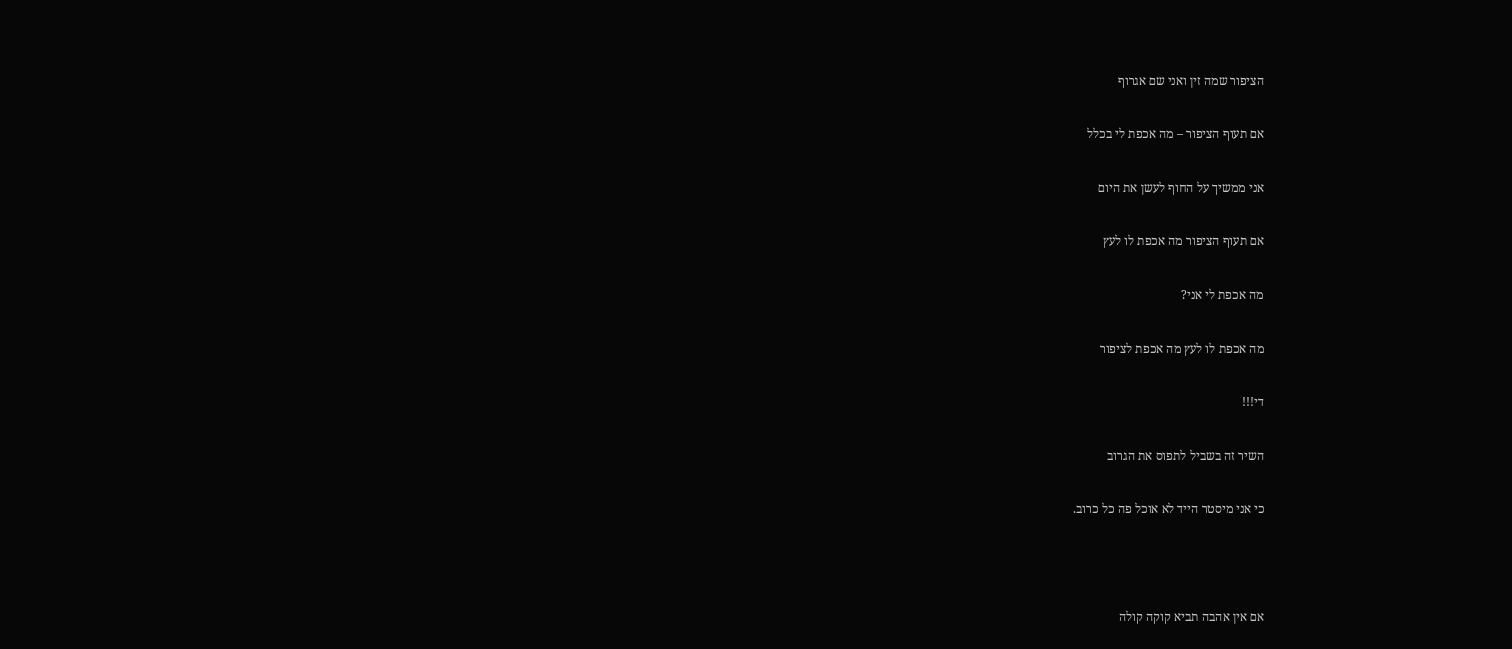הציפור שמה זין ואני שם אגרוף

אם תעוף הציפור – מה אכפת לי בכלל

אני ממשיך על החוף לעשן את היום

אם תעוף הציפור מה אכפת לו לעץ

מה אכפת לי אני?

מה אכפת לו לעץ מה אכפת לציפור

די!!!

השיר זה בשביל לתפוס את הגרוב

כי אני מיסטר הייד לא אוכל פה כל כרוב.



אם אין אהבה תביא קוקה קולה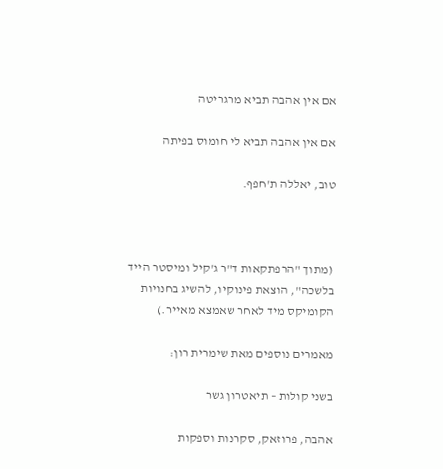אם אין אהבה תביא מרגריטה

אם אין אהבה תביא לי חומוס בפיתה

טוב, יאללה ת'חפף.



 (מתוך "הרפתקאות ד"ר ג'קיל ומיסטר הייד בלשכה", הוצאת פינוקיו, להשיג בחנויות הקומיקס מיד לאחר שאמצא מאייר.)

מאמרים נוספים מאת שימרית רון:

בשני קולות – תיאטרון גשר

אהבה, פרוזאק, סקרנות וספקות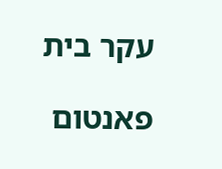עקר בית

פאנטום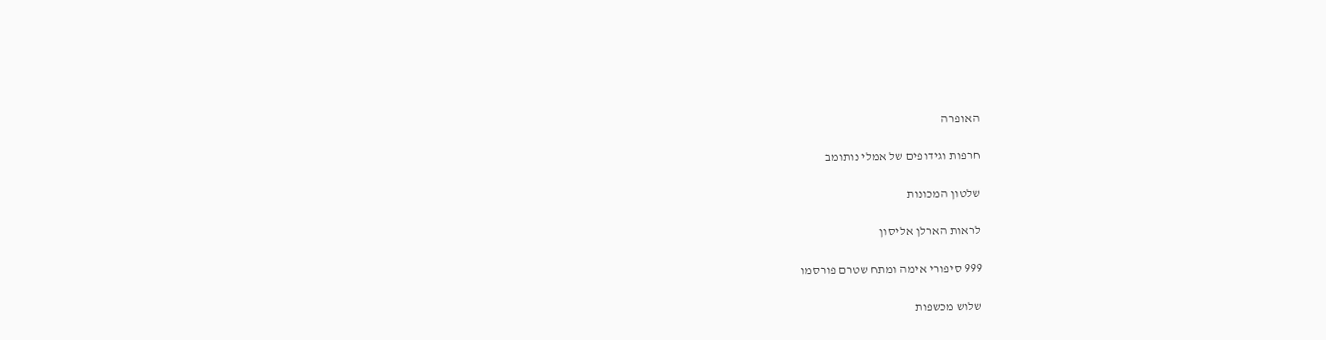האופרה

חרפות וגידופים של אמלי נותומב

שלטון המכונות

לראות הארלן אליסון

999 סיפורי אימה ומתח שטרם פורסמו

שלוש מכשפות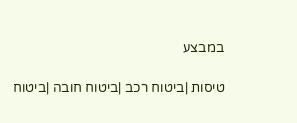במבצע

טיסות |ביטוח רכב |ביטוח חובה |ביטוח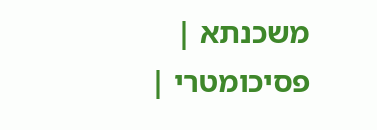משכנתא | פסיכומטרי |